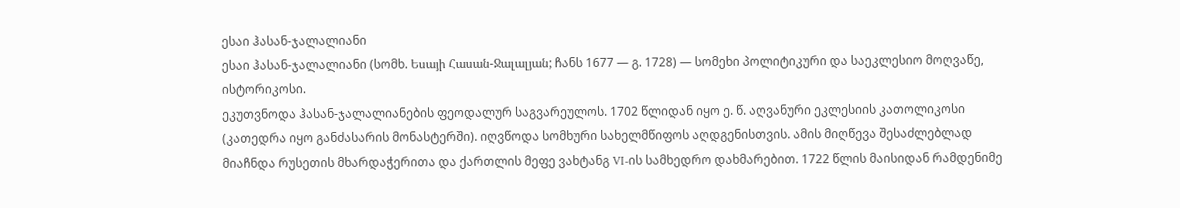ესაი ჰასან-ჯალალიანი
ესაი ჰასან-ჯალალიანი (სომხ. Եսայի Հասան-Ջալալյան; ჩანს 1677 — გ. 1728) — სომეხი პოლიტიკური და საეკლესიო მოღვაწე, ისტორიკოსი.
ეკუთვნოდა ჰასან-ჯალალიანების ფეოდალურ საგვარეულოს. 1702 წლიდან იყო ე. წ. აღვანური ეკლესიის კათოლიკოსი (კათედრა იყო განძასარის მონასტერში). იღვწოდა სომხური სახელმწიფოს აღდგენისთვის. ამის მიღწევა შესაძლებლად მიაჩნდა რუსეთის მხარდაჭერითა და ქართლის მეფე ვახტანგ VI-ის სამხედრო დახმარებით. 1722 წლის მაისიდან რამდენიმე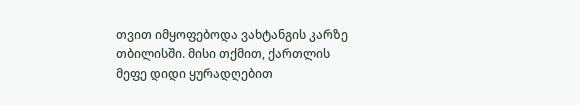თვით იმყოფებოდა ვახტანგის კარზე თბილისში. მისი თქმით, ქართლის მეფე დიდი ყურადღებით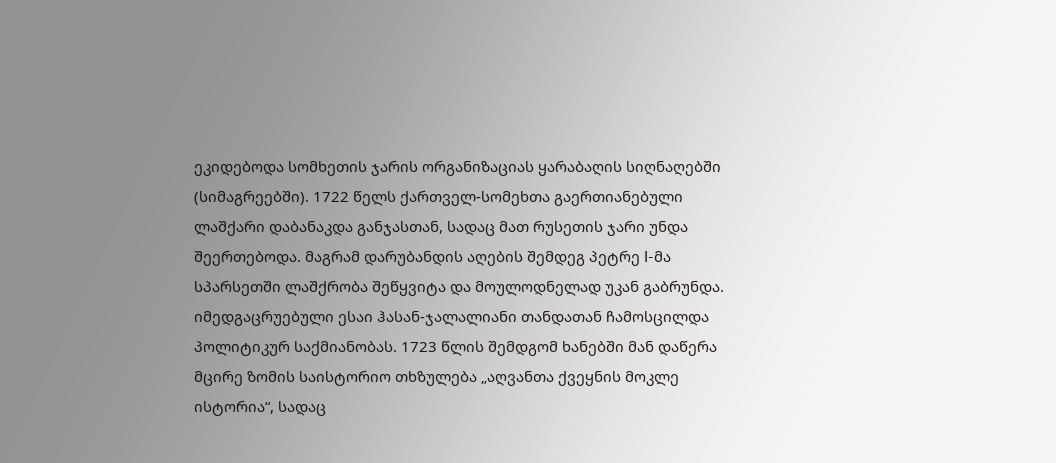ეკიდებოდა სომხეთის ჯარის ორგანიზაციას ყარაბაღის სიღნაღებში (სიმაგრეებში). 1722 წელს ქართველ-სომეხთა გაერთიანებული ლაშქარი დაბანაკდა განჯასთან, სადაც მათ რუსეთის ჯარი უნდა შეერთებოდა. მაგრამ დარუბანდის აღების შემდეგ პეტრე I-მა სპარსეთში ლაშქრობა შეწყვიტა და მოულოდნელად უკან გაბრუნდა. იმედგაცრუებული ესაი ჰასან-ჯალალიანი თანდათან ჩამოსცილდა პოლიტიკურ საქმიანობას. 1723 წლის შემდგომ ხანებში მან დაწერა მცირე ზომის საისტორიო თხზულება „აღვანთა ქვეყნის მოკლე ისტორია“, სადაც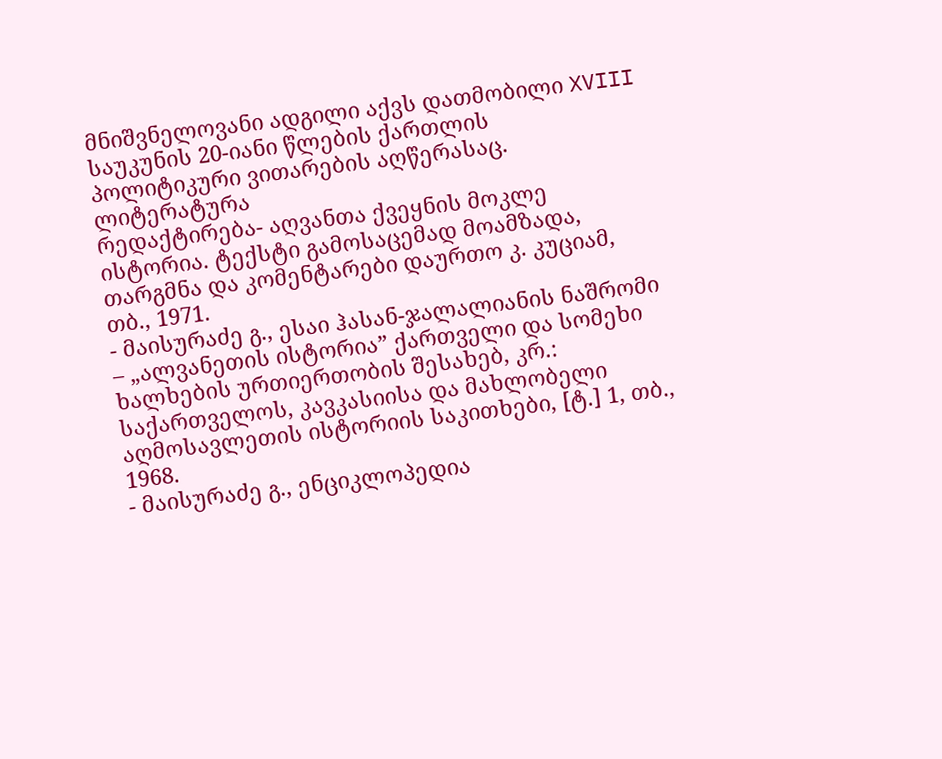მნიშვნელოვანი ადგილი აქვს დათმობილი XVIII საუკუნის 20-იანი წლების ქართლის პოლიტიკური ვითარების აღწერასაც.
ლიტერატურა
რედაქტირება- აღვანთა ქვეყნის მოკლე ისტორია. ტექსტი გამოსაცემად მოამზადა, თარგმნა და კომენტარები დაურთო კ. კუციამ, თბ., 1971.
- მაისურაძე გ., ესაი ჰასან-ჯალალიანის ნაშრომი – „ალვანეთის ისტორია” ქართველი და სომეხი ხალხების ურთიერთობის შესახებ, კრ.: საქართველოს, კავკასიისა და მახლობელი აღმოსავლეთის ისტორიის საკითხები, [ტ.] 1, თბ., 1968.
- მაისურაძე გ., ენციკლოპედია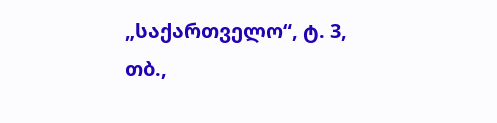„საქართველო“, ტ. 3, თბ.,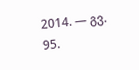2014. — გვ. 95.